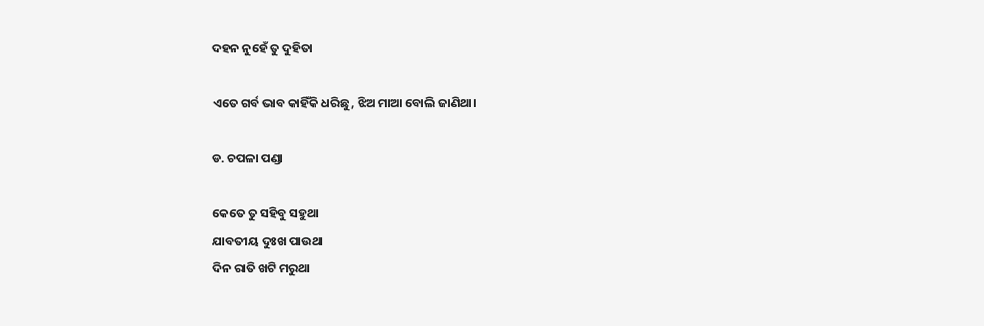ଦହନ ନୁହେଁ ତୁ ଦୁହିତା

ଏତେ ଗର୍ବ ଭାବ କାହିଁକି ଧରିଛୁ, ଝିଅ ମାଆ ବୋଲି ଜାଣିଥା।

ଡ. ଚପଳା ପଣ୍ଡା

କେତେ ତୁ ସହିବୁ ସହୁଥା
ଯାବତୀୟ ଦୁଃଖ ପାଉଥା
ଦିନ ରାତି ଖଟି ମରୁଥା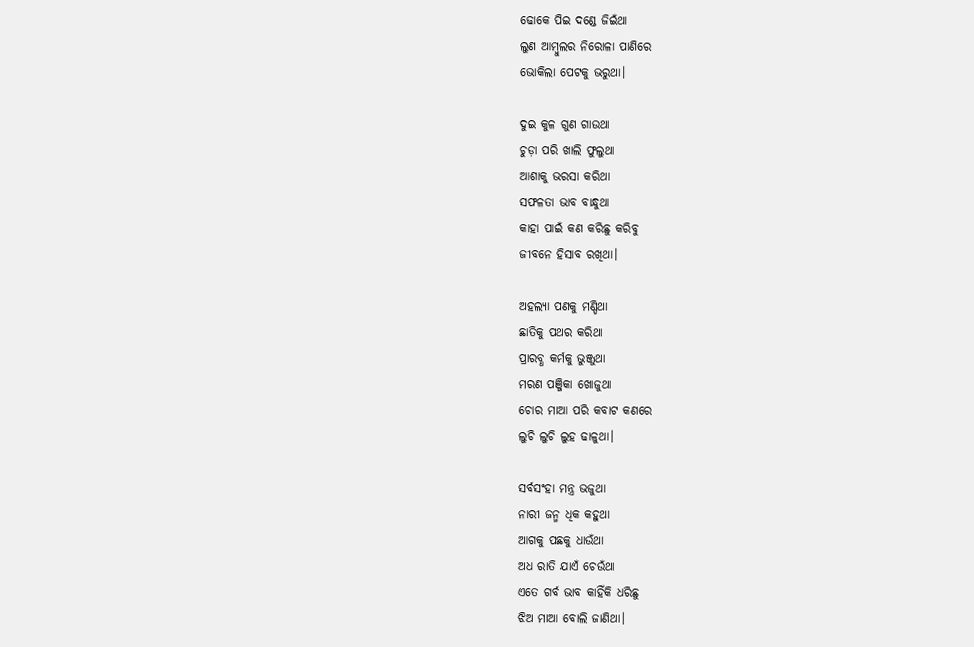ଢୋକେ ପିଇ ଦଣ୍ଡେ ଜିଇଁଥା
ଲୁଣ ଆମ୍ବୁଲର ନିରୋଳା ପାଣିରେ
ଭୋକିଲା ପେଟକୁ ଭରୁଥା।

ଦୁଇ କୁଳ ଗୁଣ ଗାଉଥା
ଚୁଡ଼ା ପରି ଖାଲି ଫୁଲୁଥା
ଆଶାକୁ ଭରସା କରିଥା
ସଫଳତା ଭାବ ବାନ୍ଧୁଥା
କାହା ପାଇଁ କଣ କରିଛୁ କରିବୁ
ଜୀବନେ ହିସାବ ରଖିଥା।

ଅହଲ୍ୟା ପଣକୁ ମଣ୍ଡିଥା
ଛାତିକୁ ପଥର କରିଥା
ପ୍ରାରବ୍ଧ କର୍ମକୁ ଭୁଞ୍ଜୁଥା
ମରଣ ପଞ୍ଜିକା ଖୋଜୁଥା
ଚୋର ମାଆ ପରି କବାଟ କଣରେ
ଲୁଚି ଲୁଚି ଲୁହ ଢାଳୁଥା।

ସର୍ବସଂହା ମନ୍ତ୍ର ଭଜୁଥା
ନାରୀ ଜନ୍ମ ଧିକ କହୁଥା
ଆଗକୁ ପଛକୁ ଧାଉଁଥା
ଅଧ ରାତି ଯାଏଁ ଚେଉଁଥା
ଏତେ ଗର୍ବ ଭାବ କାହିଁକି ଧରିଛୁ
ଝିଅ ମାଆ ବୋଲି ଜାଣିଥା।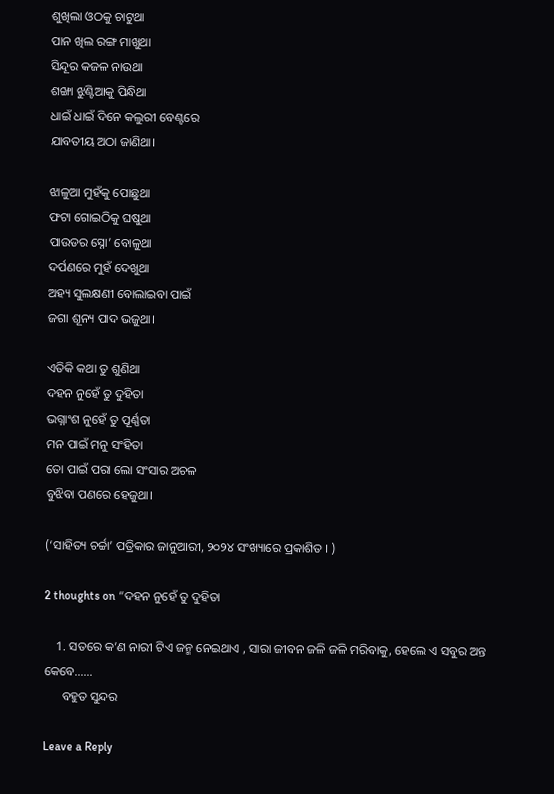ଶୁଖିଲା ଓଠକୁ ଚାଟୁଥା
ପାନ ଖିଲ ରଙ୍ଗ ମାଖୁଥା
ସିନ୍ଦୂର କଜଳ ନାଉଥା
ଶଙ୍ଖା ଝୁଣ୍ଟିଆକୁ ପିନ୍ଧିଥା
ଧାଇଁ ଧାଇଁ ଦିନେ କଲୁରୀ ବେଣ୍ଟରେ
ଯାବତୀୟ ଅଠା ଜାଣିଥା।

ଝାଳୁଆ ମୁହଁକୁ ପୋଛୁଥା
ଫଟା ଗୋଇଠିକୁ ଘଷୁଥା
ପାଉଡର ସ୍ନୋ’ ବୋଳୁଥା
ଦର୍ପଣରେ ମୁହଁ ଦେଖୁଥା
ଅହ୍ୟ ସୁଲକ୍ଷଣୀ ବୋଲାଇବା ପାଇଁ
ଜଗା ଶୂନ୍ୟ ପାଦ ଭଜୁଥା।

ଏତିକି କଥା ତୁ ଶୁଣିଥା
ଦହନ ନୁହେଁ ତୁ ଦୁହିତା
ଭଗ୍ନାଂଶ ନୁହେଁ ତୁ ପୂର୍ଣ୍ଣତା
ମନ ପାଇଁ ମନୁ ସଂହିତା
ତୋ ପାଇଁ ପରା ଲୋ ସଂସାର ଅଚଳ
ବୁଝିବା ପଣରେ ହେଜୁଥା।

(‘ସାହିତ୍ୟ ଚର୍ଚ୍ଚା’ ପତ୍ରିକାର ଜାନୁଆରୀ, ୨୦୨୪ ସଂଖ୍ୟାରେ ପ୍ରକାଶିତ । )

2 thoughts on “ଦହନ ନୁହେଁ ତୁ ଦୁହିତା

    1. ସତରେ କ’ଣ ନାରୀ ଟିଏ ଜନ୍ମ ନେଇଥାଏ , ସାରା ଜୀବନ ଜଳି ଜଳି ମରିବାକୁ, ହେଲେ ଏ ସବୁର ଅନ୍ତ କେବେ……
      ବହୁତ ସୁନ୍ଦର

Leave a Reply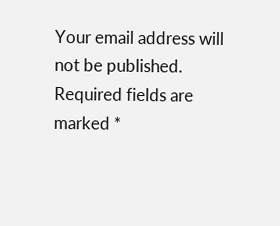Your email address will not be published. Required fields are marked *